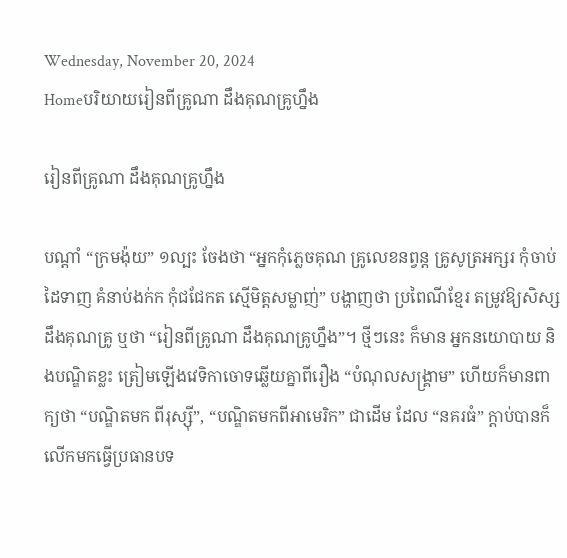Wednesday, November 20, 2024
Homeបរិយាយរៀនពីគ្រូណា ដឹងគុណគ្រូហ្នឹង

រៀនពីគ្រូណា ដឹងគុណគ្រូហ្នឹង

បណ្តាំ “ក្រមង៉ុយ” ១ល្បះ ចែងថា “អ្នកកុំភ្លេចគុណ គ្រូលេខនព្វន្ត គ្រូសូត្រអក្សរ កុំចាប់ដៃទាញ គំនាប់ងក់ក កុំជជែកត ស្មើមិត្តសម្លាញ់” បង្ហាញថា ប្រពៃណីខ្មែរ តម្រូវឱ្យសិស្សដឹងគុណគ្រូ ឬថា “រៀនពីគ្រូណា ដឹងគុណគ្រូហ្នឹង”។ ថ្មីៗនេះ ក៏មាន អ្នកនយោបាយ និងបណ្ឌិតខ្លះ ត្រៀមឡើងវេទិកាចោទឆ្លើយគ្នាពីរឿង “បំណុលសង្គ្រាម” ហើយក៏មានពាក្យថា “បណ្ឌិតមក ពីរុស្ស៊ី”, “បណ្ឌិតមកពីអាមេរិក” ជាដើម ដែល “នគរធំ” ក្តាប់បានក៏លើកមកធ្វើប្រធានបទ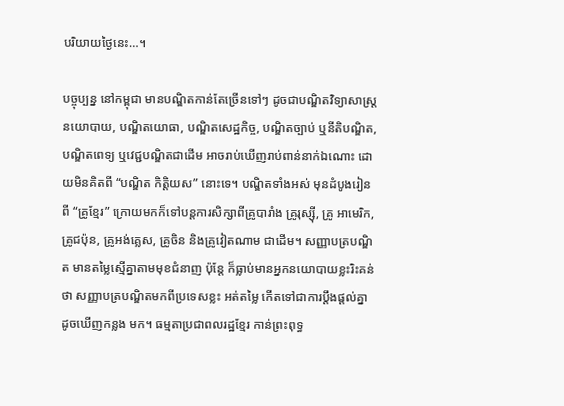បរិយាយថ្ងៃនេះ…។

បច្ចុប្បន្ន នៅកម្ពុជា មានបណ្ឌិតកាន់តែច្រើនទៅៗ ដូចជាបណ្ឌិតវិទ្យាសាស្ត្រនយោបាយ, បណ្ឌិតយោធា, បណ្ឌិតសេដ្ឋកិច្ច, បណ្ឌិតច្បាប់ ឬនីតិបណ្ឌិត, បណ្ឌិតពេទ្យ ឬវេជ្ជបណ្ឌិតជាដើម អាចរាប់ឃើញរាប់ពាន់នាក់ឯណោះ ដោយមិនគិតពី “បណ្ឌិត កិត្តិយស” នោះទេ។ បណ្ឌិតទាំងអស់ មុនដំបូងរៀនពី “គ្រូខ្មែរ” ក្រោយមកក៏ទៅបន្តការសិក្សាពីគ្រូបារាំង គ្រូរុស្ស៊ី, គ្រូ អាមេរិក, គ្រូជប៉ុន, គ្រូអង់គ្លេស, គ្រូចិន និងគ្រូវៀតណាម ជាដើម។ សញ្ញាបត្របណ្ឌិត មានតម្លៃស្មើគ្នាតាមមុខជំនាញ ប៉ុន្តែ ក៏ធ្លាប់មានអ្នកនយោបាយខ្លះរិះគន់ថា សញ្ញាបត្របណ្ឌិតមកពីប្រទេសខ្លះ អត់តម្លៃ កើតទៅជាការប្តឹងផ្តល់គ្នា ដូចឃើញកន្លង មក។ ធម្មតាប្រជាពលរដ្ឋខ្មែរ កាន់ព្រះពុទ្ធ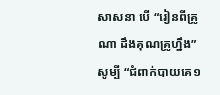សាសនា បើ “រៀនពីគ្រូណា ដឹងគុណគ្រូហ្នឹង” សូម្បី “ជំពាក់បាយគេ១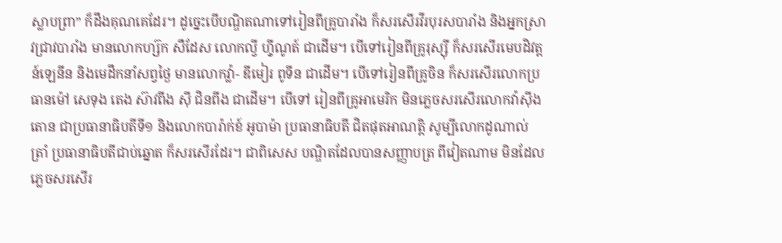ស្លាបព្រា” ក៏ដឹងគុណគេដែរ។ ដូច្នេះបើបណ្ឌិតណាទៅរៀនពីគ្រូបារាំង ក៏សរសើរវីរបុរសបារាំង និងអ្នកស្រាវជ្រាវបារាំង មានលោកហ្ស៊ក សឺដែស លោកល្វី ហ៊្វីណូត៍ ជាដើម។ បើទៅរៀនពីគ្រូរុស្ស៊ី ក៏សរសើរមេបដិវត្តន៍ឡេនីន និងមេដឹកនាំសព្វថ្ងៃ មានលោកវ៉្លា- ឌីមៀរ ពូទីន ជាដើម។ បើទៅរៀនពីគ្រូចិន ក៏សរសើរលោកប្រធានម៉ៅ សេទុង តេង ស៊ាវពីង ស៊ី ជិនពីង ជាដើម។ បើទៅ រៀនពីគ្រូអាមេរិក មិនភ្លេចសរសើរលោកវ៉ាស៊ីងតោន ជាប្រធានាធិបតីទី១ និងលោកបារ៉ាក់ខ៍ អូបាម៉ា ប្រធានាធិបតី ជិតផុតអាណត្តិ សូម្បីលោកដូណាល់ ត្រាំ ប្រធានាធិបតីជាប់ឆ្នោត ក៏សរសើរដែរ។ ជាពិសេស បណ្ឌិតដែលបានសញ្ញាបត្រ ពីវៀតណាម មិនដែលភ្លេចសរសើរ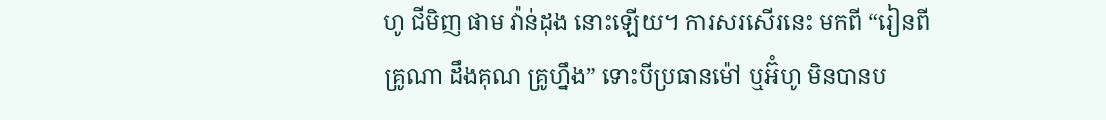ហូ ជីមិញ ផាម វ៉ាន់ដុង នោះឡើយ។ ការសរសើរនេះ មកពី “រៀនពីគ្រូណា ដឹងគុណ គ្រូហ្នឹង” ទោះបីប្រធានម៉ៅ ឬអ៊ំហូ មិនបានប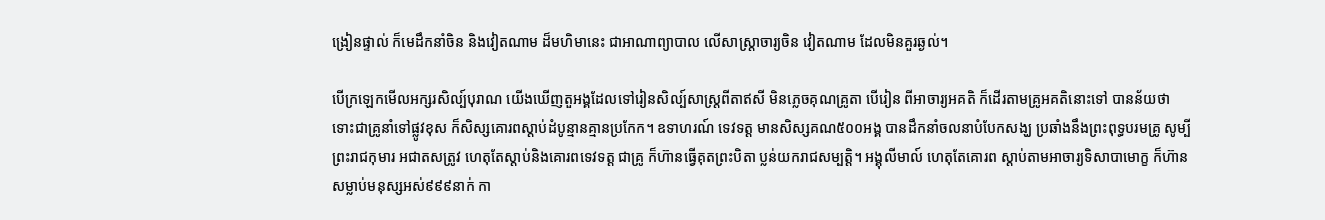ង្រៀនផ្ទាល់ ក៏មេដឹកនាំចិន និងវៀតណាម ដ៏មហិមានេះ ជាអាណាព្យាបាល លើសាស្ត្រាចារ្យចិន វៀតណាម ដែលមិនគួរឆ្ងល់។

បើក្រឡេកមើលអក្សរសិល្ប៍បុរាណ យើងឃើញតួអង្គដែលទៅរៀនសិល្ប៍សាស្ត្រពីតាឥសី មិនភ្លេចគុណគ្រូតា បើរៀន ពីអាចារ្យអគតិ ក៏ដើរតាមគ្រូអគតិនោះទៅ បានន័យថា ទោះជាគ្រូនាំទៅផ្លូវខុស ក៏សិស្សគោរពស្តាប់ដំបូន្មានគ្មានប្រកែក។ ឧទាហរណ៍ ទេវទត្ត មានសិស្សគណ៥០០អង្គ បានដឹកនាំចលនាបំបែកសង្ឃ ប្រឆាំងនឹងព្រះពុទ្ធបរមគ្រូ សូម្បីព្រះរាជកុមារ អជាតសត្រូវ ហេតុតែស្តាប់និងគោរពទេវទត្ត ជាគ្រូ ក៏ហ៊ានធ្វើគុតព្រះបិតា ប្លន់យករាជសម្បត្តិ។ អង្គុលីមាល៍ ហេតុតែគោរព ស្តាប់តាមអាចារ្យទិសាបាមោក្ខ ក៏ហ៊ានសម្លាប់មនុស្សអស់៩៩៩នាក់ កា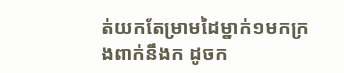ត់យកតែម្រាមដៃម្នាក់១មកក្រងពាក់នឹងក ដូចក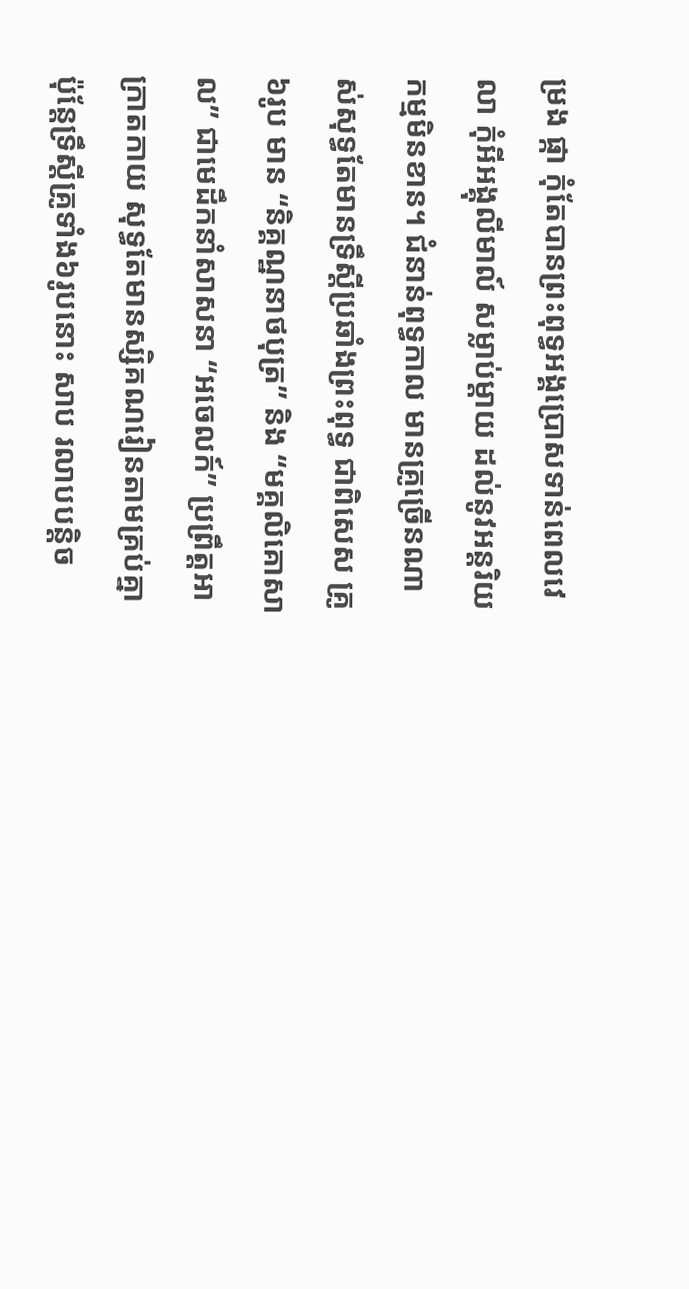ម្រង ផ្កា កុំតែបានព្រះពុទ្ធអង្គប្រោសទាន់ពេលវេលា កុំអីអង្គុលីមាល៍ សម្លាប់ម្តាយ ដល់នូវអន្តរិយកម្មមិនខាន។ ជំនាន់ពុទ្ធកាល មានគ្រូច្រើនណាស់សុទ្ធតែមានទ្រឹស្តីប្រឆាំងព្រះពុទ្ធ ជាពិសេស គ្រូ៦រូប មាន “និគ្គណ្ឋនាថបុត្រ” និង “មគ្គលិគោសាល” ជាមេដឹកនាំសាសនា “អចេលក៍” ប្រព្រឹត្តអាក្រាតកាយ សុទ្ធតែមានស្សិគណរៀនតាមគ្រប់គ្នា ប៉ុន្តែទ្រឹស្តីគ្រូទាំង៦រូបនោះ សាប រលាបបន្តិច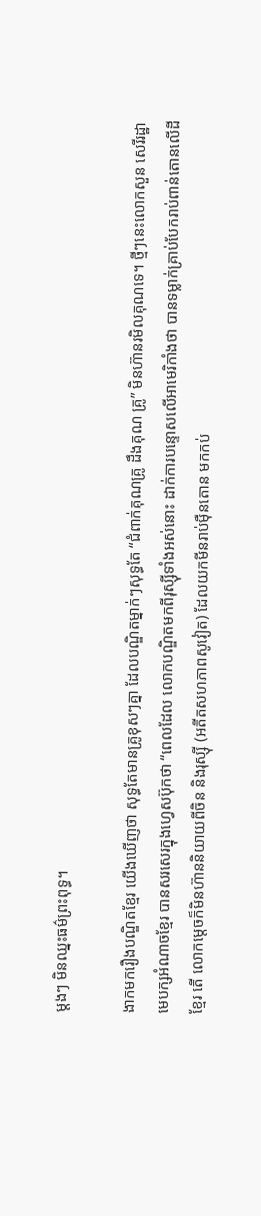ម្តងៗ មិនឈ្នះធម៌ព្រះពុទ្ធ។

ងាកមករឿងបណ្ឌិតខ្មែរ យើងឃើញថា សុទ្ធតែមានគ្រូខុសៗគ្នា ដែលបណ្ឌិតម្នាក់ៗសុទ្ធតែ “ជំពាក់គុណគ្រូ ដឹងគុណ គ្រូ” មិនហ៊ានរមិលគុណទេ។ ថ្មីៗនេះលោកសួន សេរីរដ្ឋា មេបក្សអំណាចខ្មែរ បានសរសេរក្នុងហ្វេសប៊ុកថា “ពេលដែល លោកបណ្ឌិតមកពីរុស្ស៊ីទាំងអស់នោះ ដាក់ការបន្ទោសលើអាមេរិកាំងថា បានទម្លាក់គ្រាប់បែករាប់ពាន់តោនលើដីខ្មែរ តើ លោកម្តេចក៏មិនហ៊ាននិយាយពីចិន និងរុស្ស៊ី (អតីតសហភាពសូវៀត) ដែលយកមីនរាប់ម៉ឺនតោន មកកប់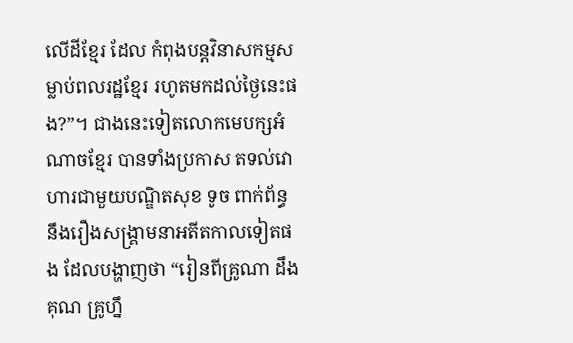លើដីខ្មែរ ដែល កំពុងបន្តវិនាសកម្មសម្លាប់ពលរដ្ឋខ្មែរ រហូតមកដល់ថ្ងៃនេះផង?”។ ជាងនេះទៀតលោកមេបក្សអំណាចខ្មែរ បានទាំងប្រកាស តទល់វោហារជាមួយបណ្ឌិតសុខ ទូច ពាក់ព័ន្ធនឹងរឿងសង្គ្រាមនាអតីតកាលទៀតផង ដែលបង្ហាញថា “រៀនពីគ្រូណា ដឹងគុណ គ្រូហ្នឹ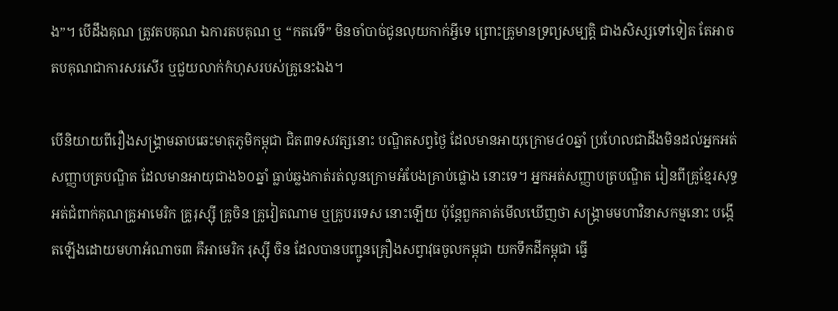ង”។ បើដឹងគុណ ត្រូវតបគុណ ឯការតបគុណ ឬ “កតវេទី” មិនចាំបាច់ជូនលុយកាក់អ្វីទេ ព្រោះគ្រូមានទ្រព្យសម្បត្តិ ជាងសិស្សទៅទៀត តែអាចតបគុណជាការសរសើរ ឬជួយលាក់កំហុសរបស់គ្រូនេះឯង។

បើនិយាយពីរឿងសង្គ្រាមឆាបឆេះមាតុភូមិកម្ពុជា ជិត៣ទសវត្សនោះ បណ្ឌិតសព្វថ្ងៃ ដែលមានអាយុក្រោម៤០ឆ្នាំ ប្រហែលជាដឹងមិនដល់អ្នកអត់សញ្ញាបត្របណ្ឌិត ដែលមានអាយុជាង៦០ឆ្នាំ ធ្លាប់ឆ្លងកាត់រត់លូនក្រោមអំបែងគ្រាប់ផ្លោង នោះទេ។ អ្នកអត់សញ្ញាបត្របណ្ឌិត រៀនពីគ្រូខ្មែរសុទ្ធ អត់ជំពាក់គុណគ្រូអាមេរិក គ្រូរុស្ស៊ី គ្រូចិន គ្រូវៀតណាម ឬគ្រូបរទេស នោះឡើយ ប៉ុន្តែពួកគាត់មើលឃើញថា សង្គ្រាមមហាវិនាសកម្មនោះ បង្កើតឡើងដោយមហាអំណាច៣ គឺអាមេរិក រុស្ស៊ី ចិន ដែលបានបញ្ជូនគ្រឿងសព្វាវុធចូលកម្ពុជា យកទឹកដីកម្ពុជា ធ្វើ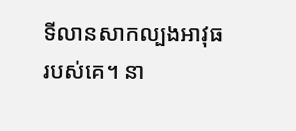ទីលានសាកល្បងអាវុធរបស់គេ។ នា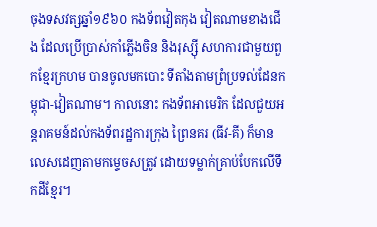ចុងទសវត្សឆ្នាំ១៩៦០ កងទ័ពវៀតកុង វៀតណាមខាងជើង ដែលប្រើប្រាស់កាំភ្លើងចិន និងរុស្ស៊ី សហការជាមួយពួកខ្មែរក្រហម បានចូលមកបោះ ទីតាំងតាមព្រំប្រទល់ដែនកម្ពុជា-វៀតណាម។ កាលនោះ កងទ័ពអាមេរិក ដែលជួយអន្តរាគមន៍ដល់កងទ័ពរដ្ឋការក្រុង ព្រៃនគរ (ធីវ-គី) ក៏មានលេសដេញតាមកម្ទេចសត្រូវ ដោយទម្លាក់គ្រាប់បែកលើទឹកដីខ្មែរ។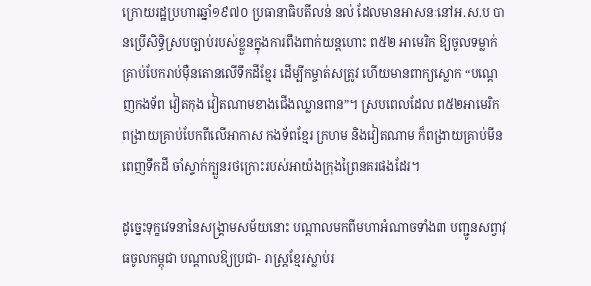ក្រោយរដ្ឋប្រហារឆ្នាំ១៩៧០ ប្រធានាធិបតីលន់ នល់ ដែលមានអាសនៈនៅអ.ស.ប បានប្រើសិទ្ធិស្របច្បាប់របស់ខ្លួនក្នុងការពឹងពាក់យន្តហោះ ព៥២ អាមេរិក ឱ្យចូលទម្លាក់គ្រាប់បែករាប់ម៉ឺនតោនលើទឹកដីខ្មែរ ដើម្បីកម្ចាត់សត្រូវ ហើយមានពាក្យស្លោក “បណ្តេញកងទ័ព វៀតកុង វៀតណាមខាងជើងឈ្លានពាន”។ ស្របពេលដែល ព៥២អាមេរិក ពង្រាយគ្រាប់បែកពីលើអាកាស កងទ័ពខ្មែរ ក្រហម និងវៀតណាម ក៏ពង្រាយគ្រាប់មីនពេញទឹកដី ចាំស្ទាក់ក្បួនរថក្រោះរបស់អាយ៉ងក្រុងព្រៃនគរផងដែរ។

ដូច្នេះទុក្ខវេទនានៃសង្គ្រាមសម័យនោះ បណ្តាលមកពីមហាអំណាចទាំង៣ បញ្ជូនសព្វាវុធចូលកម្ពុជា បណ្តាលឱ្យប្រជា- រាស្ត្រខ្មែរស្លាប់រ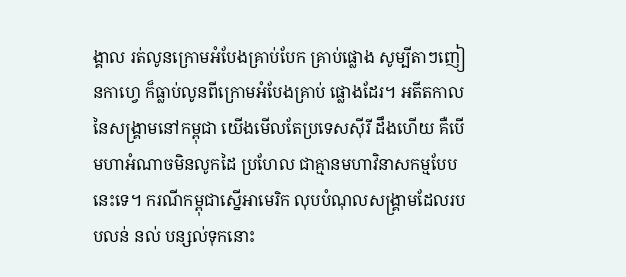ង្គាល រត់លូនក្រោមអំបែងគ្រាប់បែក គ្រាប់ផ្លោង សូម្បីតាៗញៀនកាហ្វេ ក៏ធ្លាប់លូនពីក្រោមអំបែងគ្រាប់ ផ្លោងដែរ។ អតីតកាលនៃសង្គ្រាមនៅកម្ពុជា យើងមើលតែប្រទេសស៊ីរី ដឹងហើយ គឺបើមហាអំណាចមិនលូកដៃ ប្រហែល ជាគ្មានមហាវិនាសកម្មបែបនេះទេ។ ករណីកម្ពុជាស្នើអាមេរិក លុបបំណុលសង្គ្រាមដែលរបបលន់ នល់ បន្សល់ទុកនោះ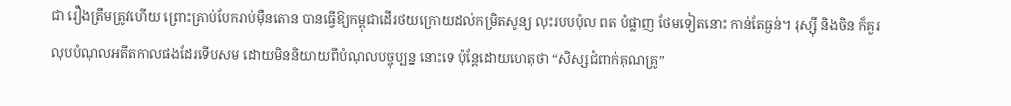ជា រឿងត្រឹមត្រូវហើយ ព្រោះគ្រាប់បែករាប់ម៉ឺនតោន បានធ្វើឱ្យកម្ពុជាដើរថយក្រោយដល់កម្រិតសូន្យ លុះរបបប៉ុល ពត បំផ្លាញ ថែមទៀតនោះ កាន់តែធ្ងន់។ រុស្ស៊ី និងចិន ក៏គួរលុបបំណុលអតីតកាលផងដែរទើបសម ដោយមិននិយាយពីបំណុលបច្ចុប្បន្ន នោះទេ ប៉ុន្តែដោយហេតុថា “សិស្សជំពាក់គុណគ្រូ”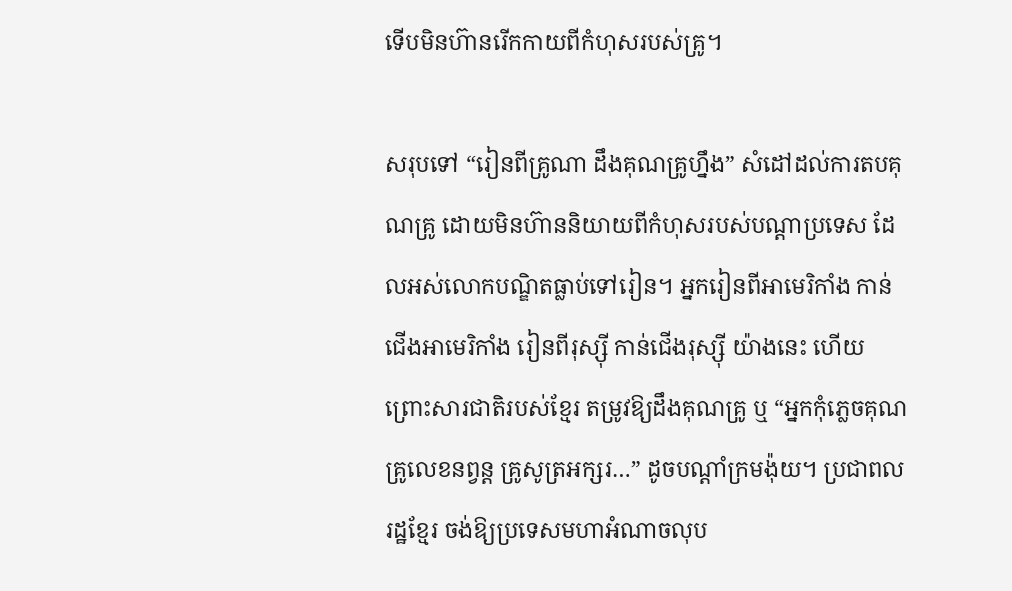ទើបមិនហ៊ានរើកកាយពីកំហុសរបស់គ្រូ។

សរុបទៅ “រៀនពីគ្រូណា ដឹងគុណគ្រូហ្នឹង” សំដៅដល់ការតបគុណគ្រូ ដោយមិនហ៊ាននិយាយពីកំហុសរបស់បណ្តាប្រទេស ដែលអស់លោកបណ្ឌិតធ្លាប់ទៅរៀន។ អ្នករៀនពីអាមេរិកាំង កាន់ជើងអាមេរិកាំង រៀនពីរុស្ស៊ី កាន់ជើងរុស្ស៊ី យ៉ាងនេះ ហើយ ព្រោះសារជាតិរបស់ខ្មែរ តម្រូវឱ្យដឹងគុណគ្រូ ឬ “អ្នកកុំភ្លេចគុណ គ្រូលេខនព្វន្ត គ្រូសូត្រអក្សរ…” ដូចបណ្តាំក្រមង៉ុយ។ ប្រជាពលរដ្ឋខ្មែរ ចង់ឱ្យប្រទេសមហាអំណាចលុប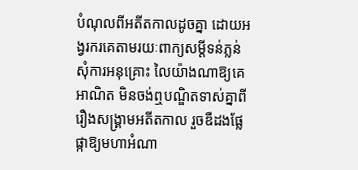បំណុលពីអតីតកាលដូចគ្នា ដោយអង្វរករគេតាមរយៈពាក្យសម្តីទន់ភ្លន់ សុំការអនុគ្រោះ លៃយ៉ាងណាឱ្យគេអាណិត មិនចង់ឮបណ្ឌិតទាស់គ្នាពីរឿងសង្គ្រាមអតីតកាល រួចឌឺដងផ្លែផ្កាឱ្យមហាអំណា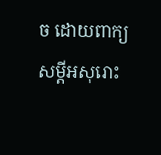ច ដោយពាក្យសម្តីអសុរោះ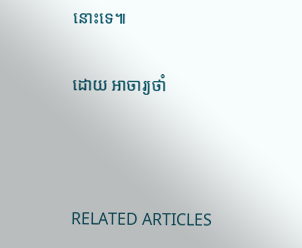នោះទេ៕

ដោយ អាចារ្យថាំ



RELATED ARTICLES